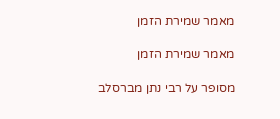מאמר שמירת הזמן

מאמר שמירת הזמן

מסופר על רבי נתן מברסלב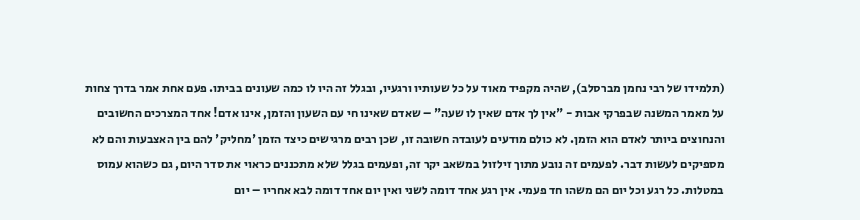(תלמידו של רבי נחמן מברסלב), שהיה מקפיד מאוד על כל שעותיו ורגעיו, ובגלל זה היו לו כמה שעונים בביתו. פעם אחת אמר בדרך צחות על מאמר המשנה שבפרקי אבות - "אין לך אדם שאין לו שעה" – שאדם שאינו חי עם השעון והזמן, אינו אדם! אחד המצרכים החשובים והנחוצים ביותר לאדם הוא הזמן. לא כולם מודעים לעובדה חשובה זו, שכן רבים מרגישים כיצד הזמן 'מחליק' להם בין האצבעות והם לא מספיקים לעשות דבר. לפעמים זה נובע מתוך זילזול במשאב יקר זה, ופעמים בגלל שלא מתכננים כראוי את סדר היום, גם כשהוא עמוס במטלות. כל רגע וכל יום הם משהו חד פעמי. אין רגע אחד דומה לשני ואין יום אחד דומה לבא אחריו – יום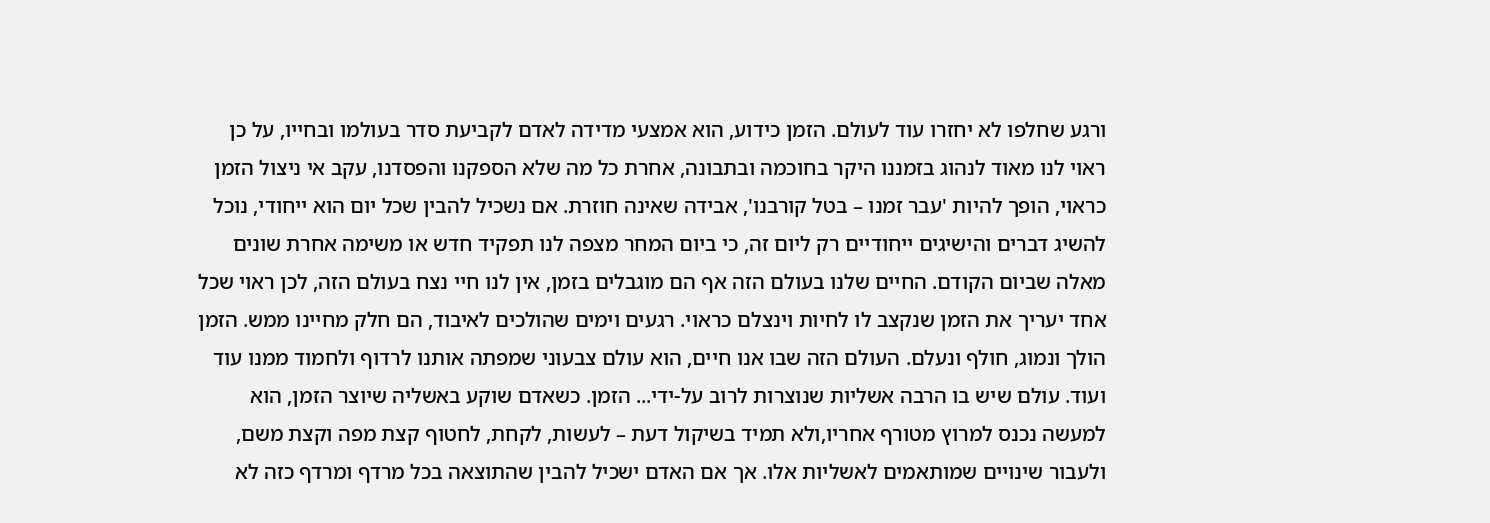ורגע שחלפו לא יחזרו עוד לעולם. הזמן כידוע, הוא אמצעי מדידה לאדם לקביעת סדר בעולמו ובחייו, על כן ראוי לנו מאוד לנהוג בזמננו היקר בחוכמה ובתבונה, אחרת כל מה שלא הספקנו והפסדנו, עקב אי ניצול הזמן כראוי, הופך להיות 'עבר זמנו – בטל קורבנו', אבידה שאינה חוזרת. אם נשכיל להבין שכל יום הוא ייחודי, נוכל להשיג דברים והישיגים ייחודיים רק ליום זה, כי ביום המחר מצפה לנו תפקיד חדש או משימה אחרת שונים מאלה שביום הקודם. החיים שלנו בעולם הזה אף הם מוגבלים בזמן, אין לנו חיי נצח בעולם הזה, לכן ראוי שכל אחד יעריך את הזמן שנקצב לו לחיות וינצלם כראוי. רגעים וימים שהולכים לאיבוד, הם חלק מחיינו ממש. הזמן הולך ונמוג, חולף ונעלם. העולם הזה שבו אנו חיים, הוא עולם צבעוני שמפתה אותנו לרדוף ולחמוד ממנו עוד ועוד. עולם שיש בו הרבה אשליות שנוצרות לרוב על-ידי... הזמן. כשאדם שוקע באשליה שיוצר הזמן, הוא למעשה נכנס למרוץ מטורף אחריו,ולא תמיד בשיקול דעת – לעשות, לקחת, לחטוף קצת מפה וקצת משם, ולעבור שינויים שמותאמים לאשליות אלו. אך אם האדם ישכיל להבין שהתוצאה בכל מרדף ומרדף כזה לא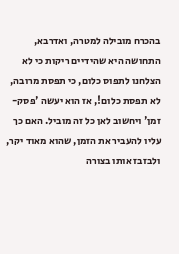בהכרח מובילה למטרה, ואדרבא, התחושה היא שהידיים ריקות כי לא הצלחנו לתפוס כלום, כי תפסת מרובה, לא תפסת כלום!, אז הוא יעשה 'פסק-זמן' ויחשוב לאן כל זה מוביל. האם כך עליו להעביר את הזמן, שהוא מאוד יקר, ולבזבז אותו בצורה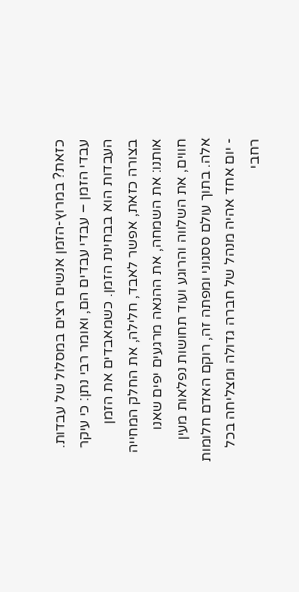כזאת? במרוץ-הזמן אנשים רצים במסלול של עבדות. עבדי הזמן – עבדי עבדים הם, ואומר רבי נתן: כי עיקר העבדות הוא בבחינת הזמן. כשמאבדים את הזמן בצורה כזאת, אפשר לאבד, חלילה, את החלק המחייה אותנו: את השמחה, את ההנאה מרגעים יפים שאנו חווים, את השלווה והרוגע ועוד תחושות נפלאות מעין אלה. בתוך עולם ססגוני ומפתה זה, רוקם האדם חלומות - יום אחד אהיה מנהל של חברה גדולה ומצליחה בכל רחבי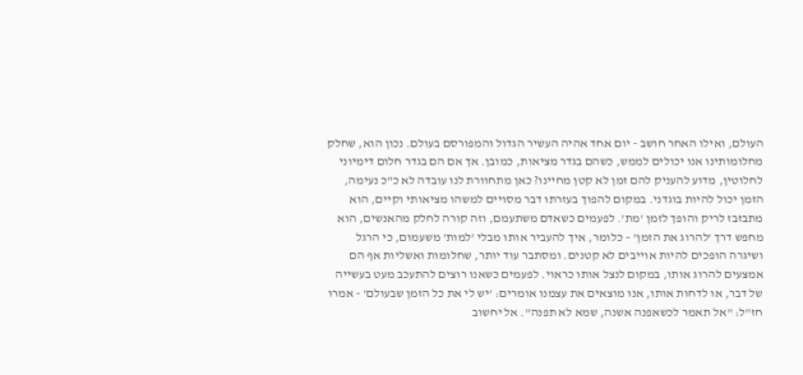העולם, ואילו האחר חושב - יום אחד אהיה העשיר הגדול והמפורסם בעולם. נכון הוא, שחלק מחלומותינו אנו יכולים לממש, כשהם בגדר מציאות, כמובן. אך אם הם בגדר חלום דימיוני לחלוטין, מדוע להעניק להם זמן לא קטן מחיינו? כאן מתחוורת לנו עובדה לא כ"כ נעימה, הזמן יכול להיות בוגדני. במקום להפוך בעזרתו דבר מסויים למשהו מציאותי וקיים, הוא מתבזבז לריק והופך לזמן 'מת'. לפעמים כשאדם משתעמם, וזה קורה לחלק מהאנשים, הוא מחפש דרך 'להרוג את הזמן' – כלומר, איך להעביר אותו מבלי 'למות' משעמום, כי הרגל ושיגרה הופכים להיות אוייבים לא קטנים. ומסתבר עוד יותר, שחלומות ואשליות אף הם אמצעים להרוג אותו, במקום לנצל אותו כראוי. לפעמים כשאנו רוצים להתעכב מעט בעשייה של דבר, או לדחות אותו, אנו מוצאים את עצמנו אומרים: 'יש לי את כל הזמן שבעולם' - אמרו חז"ל: "אל תאמר לכשאפנה אשנה, שמא לא תפנה". אל יחשוב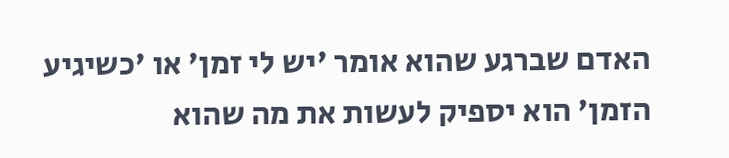האדם שברגע שהוא אומר 'יש לי זמן' או 'כשיגיע הזמן' הוא יספיק לעשות את מה שהוא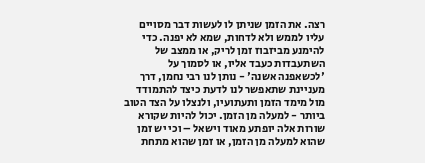רצה. את הזמן שניתן לו לעשות דבר מסויים עליו לממש ולא לדחות, שמא לא יפנה. כדי להימנע מביזבוז זמן לריק, או ממצב של השתעבדות כעבד אליו, או לסמוך על 'לכשאפנה אשנה' - נותן לנו רבי נחמן, דרך מעניינת שתאפשר לנו לדעת כיצד להתמודד מול מימד הזמן ותעתועיו, ולנצלו על הצד הטוב ביותר - למעלה מן הזמן. יכול להיות שקורא שורות אלה יופתע מאוד וישאל – וכי יש זמן שהוא למעלה מן הזמן, או זמן שהוא מתחת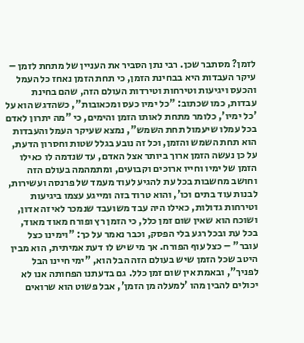לזמן? מסתבר שכן. רבי נתן הסביר את העניין של מתחת לזמן – עיקר העבדות היא בבחינת הזמן, כי תחת הזמן נאחז כל העמל והכעס ויגיעות וטירחות וטירדות העולם הזה, שהם בחינת עבדות, כמו שכתוב: "כל ימיו כעס ומכאובות", כשהדגש הוא על 'כל ימיו', כלומר מתחת לאותו הזמן והימים, כי "מה יתרון לאדם בכל עמלו שיעמול תחת השמש", נמצא שעיקר העמל והעבדות הוא תחת השמש והזמן, וכל זה נובע בגלל שטות וחסרון הדעת, על כן נעשה הזמן ארוך ביותר אצל האדם, עד שנדמה לו כאילו הזמן של ימיו וחייו ארוכים וקבועים, ומתמהמה בעולם הזה וחושב מחשבות בכל עת להגיע לעוד מעמד של פרנסה ועשירות, לבנות עוד בתים וכו', והוא טרוד בזה ומייגע עצמו ביגיעות וטירחות גדולות, כאילו היה עבד משועבד שנמכר לאיזה אדון, ושוכח הוא שאין שום זמן כלל, כי הזמן רץ ופורח מאוד מאוד, בכל עת ובכל רגע בלי הפסק, וכבר נאמר על כך: "וימינו כצל עובר" – כצל עוף הפורח. אך מי שיש לו דעת אמיתית, הוא מבין היטב שכל הזמן שיש בעולם הזה הבל הוא, "ימי חיינו הבל לפניך", ובאמת אין שום זמן כלל. גם בדעתנו הפחותה אנו לא יכולים להבין מהו 'למעלה מן הזמן', אבל פשוט הוא שרואים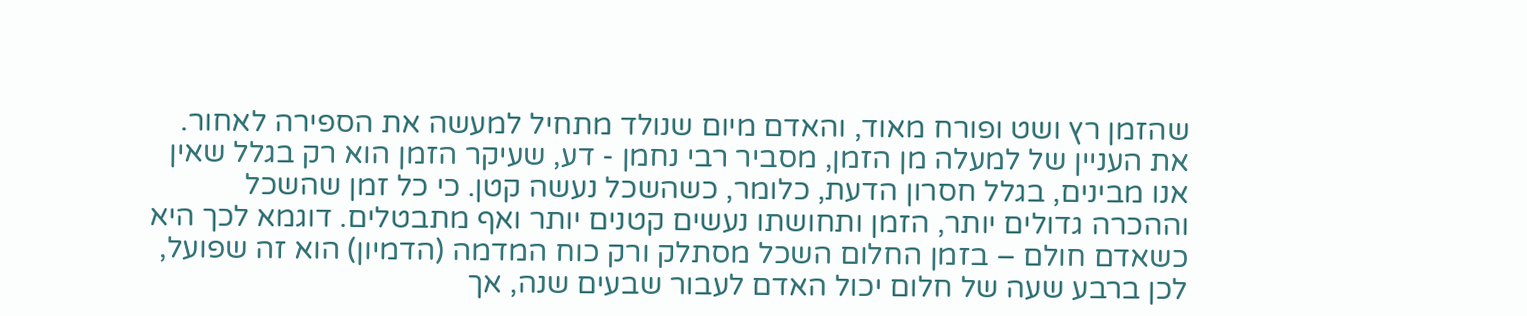שהזמן רץ ושט ופורח מאוד, והאדם מיום שנולד מתחיל למעשה את הספירה לאחור. את העניין של למעלה מן הזמן, מסביר רבי נחמן - דע, שעיקר הזמן הוא רק בגלל שאין אנו מבינים, בגלל חסרון הדעת, כלומר, כשהשכל נעשה קטן. כי כל זמן שהשכל וההכרה גדולים יותר, הזמן ותחושתו נעשים קטנים יותר ואף מתבטלים. דוגמא לכך היא כשאדם חולם – בזמן החלום השכל מסתלק ורק כוח המדמה (הדמיון) הוא זה שפועל, לכן ברבע שעה של חלום יכול האדם לעבור שבעים שנה, אך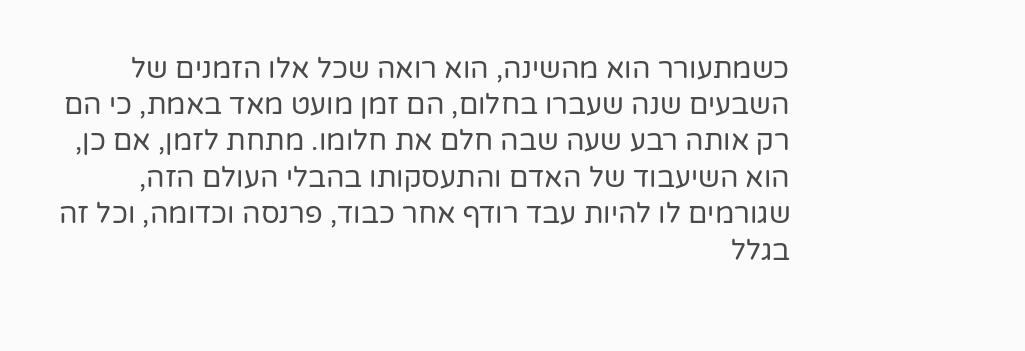כשמתעורר הוא מהשינה, הוא רואה שכל אלו הזמנים של השבעים שנה שעברו בחלום, הם זמן מועט מאד באמת, כי הם רק אותה רבע שעה שבה חלם את חלומו. מתחת לזמן, אם כן, הוא השיעבוד של האדם והתעסקותו בהבלי העולם הזה, שגורמים לו להיות עבד רודף אחר כבוד, פרנסה וכדומה, וכל זה בגלל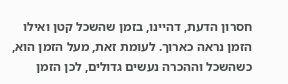חסרון הדעת, דהיינו, בזמן שהשכל קטן ואילו הזמן נראה כארוך. לעומת זאת, מעל הזמן הוא, כשהשכל וההכרה נעשים גדולים, לכן הזמן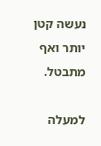נעשה קטן יותר ואף מתבטל.

למעלה